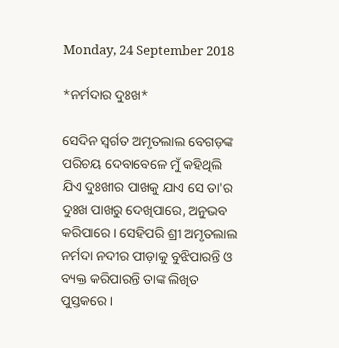Monday, 24 September 2018

*ନର୍ମଦାର ଦୁଃଖ*

ସେଦିନ ସ୍ବର୍ଗତ ଅମୃତଲାଲ ବେଗଡ଼ଙ୍କ ପରିଚୟ ଦେବାବେଳେ ମୁଁ କହିଥିଲି ଯିଏ ଦୁଃଖୀର ପାଖକୁ ଯାଏ ସେ ତା'ର ଦୁଃଖ ପାଖରୁ ଦେଖିପାରେ, ଅନୁଭବ କରିପାରେ। ସେହିପରି ଶ୍ରୀ ଅମୃତଲାଲ  ନର୍ମଦା ନଦୀର ପୀଡ଼ାକୁ ବୁଝିପାରନ୍ତି ଓ ବ୍ୟକ୍ତ କରିପାରନ୍ତି ତାଙ୍କ ଲିଖିତ ପୁସ୍ତକରେ।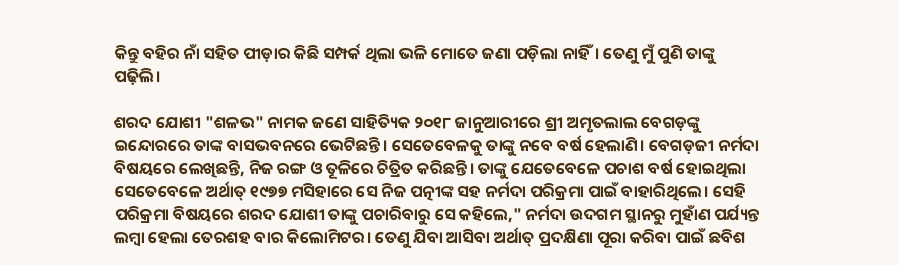କିନ୍ତୁ ବହିର ନାଁ ସହିତ ପୀଡ଼ାର କିଛି ସମ୍ପର୍କ ଥିଲା ଭଳି ମୋତେ ଜଣା ପଡ଼ିଲା ନାହିଁ। ତେଣୁ ମୁଁ ପୁଣି ତାଙ୍କୁ ପଢ଼ିଲି।

ଶରଦ ଯୋଶୀ "ଶଳଭ" ନାମକ ଜଣେ ସାହିତ୍ୟିକ ୨୦୧୮ ଜାନୁଆରୀରେ ଶ୍ରୀ ଅମୃତଲାଲ ବେଗଡ଼ଙ୍କୁ ଇନ୍ଦୋରରେ ତାଙ୍କ ବାସଭବନରେ ଭେଟିଛନ୍ତି। ସେତେବେଳକୁ ତାଙ୍କୁ ନବେ ବର୍ଷ ହେଲାଣି। ବେଗଡ଼ଜୀ ନର୍ମଦା ବିଷୟରେ ଲେଖିଛନ୍ତି, ନିଜ ରଙ୍ଗ ଓ ତୂଳିରେ ଚିତ୍ରିତ କରିଛନ୍ତି। ତାଙ୍କୁ ଯେତେବେଳେ ପଚାଶ ବର୍ଷ ହୋଇଥିଲା  ସେତେବେଳେ ଅର୍ଥାତ୍ ୧୯୭୭ ମସିହାରେ ସେ ନିଜ ପତ୍ନୀଙ୍କ ସହ ନର୍ମଦା ପରିକ୍ରମା ପାଇଁ ବାହାରିଥିଲେ। ସେହି ପରିକ୍ରମା ବିଷୟରେ ଶରଦ ଯୋଶୀ ତାଙ୍କୁ ପଚାରିବାରୁ ସେ କହିଲେ," ନର୍ମଦା ଉଦଗମ ସ୍ଥାନରୁ ମୁହାଁଣ ପର୍ଯ୍ୟନ୍ତ ଲମ୍ବା ହେଲା ତେରଶହ ବାର କିଲୋମିଟର। ତେଣୁ ଯିବା ଆସିବା ଅର୍ଥାତ୍ ପ୍ରଦକ୍ଷିଣା ପୂରା କରିବା ପାଇଁ ଛବିଶ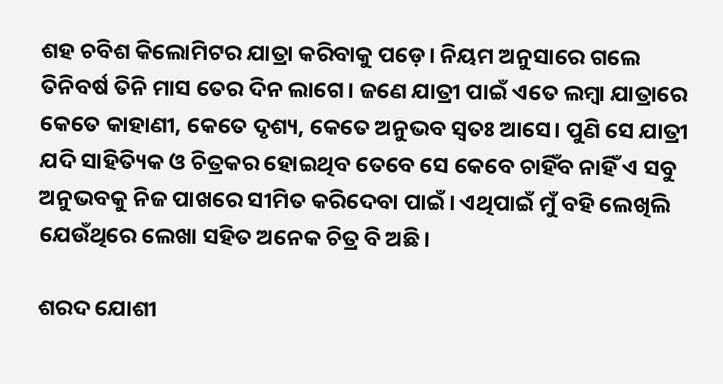ଶହ ଚବିଶ କିଲୋମିଟର ଯାତ୍ରା କରିବାକୁ ପଡ଼େ। ନିୟମ ଅନୁସାରେ ଗଲେ ତିନିବର୍ଷ ତିନି ମାସ ତେର ଦିନ ଲାଗେ। ଜଣେ ଯାତ୍ରୀ ପାଇଁ ଏତେ ଲମ୍ବା ଯାତ୍ରାରେ କେତେ କାହାଣୀ, କେତେ ଦୃଶ୍ୟ, କେତେ ଅନୁଭବ ସ୍ୱତଃ ଆସେ। ପୁଣି ସେ ଯାତ୍ରୀ ଯଦି ସାହିତ୍ୟିକ ଓ ଚିତ୍ରକର ହୋଇଥିବ ତେବେ ସେ କେବେ ଚାହିଁବ ନାହିଁ ଏ ସବୁ ଅନୁଭବକୁ ନିଜ ପାଖରେ ସୀମିତ କରିଦେବା ପାଇଁ। ଏଥିପାଇଁ ମୁଁ ବହି ଲେଖିଲି ଯେଉଁଥିରେ ଲେଖା ସହିତ ଅନେକ ଚିତ୍ର ବି ଅଛି।

ଶରଦ ଯୋଶୀ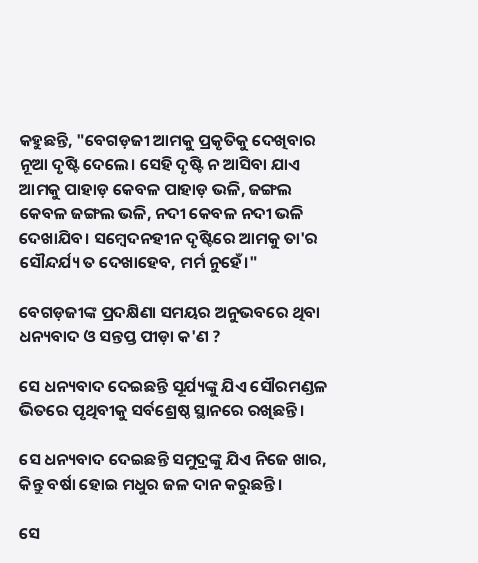କହୁଛନ୍ତି, "ବେଗଡ଼ଜୀ ଆମକୁ ପ୍ରକୃତିକୁ ଦେଖିବାର ନୂଆ ଦୃଷ୍ଟି ଦେଲେ। ସେହି ଦୃଷ୍ଟି ନ ଆସିବା ଯାଏ ଆମକୁ ପାହାଡ଼ କେବଳ ପାହାଡ଼ ଭଳି, ଜଙ୍ଗଲ କେବଳ ଜଙ୍ଗଲ ଭଳି, ନଦୀ କେବଳ ନଦୀ ଭଳି ଦେଖାଯିବ। ସମ୍ବେଦନହୀନ ଦୃଷ୍ଟିରେ ଆମକୁ ତା'ର ସୌନ୍ଦର୍ଯ୍ୟ ତ ଦେଖାହେବ, ମର୍ମ ନୁହେଁ।"

ବେଗଡ଼ଜୀଙ୍କ ପ୍ରଦକ୍ଷିଣା ସମୟର ଅନୁଭବରେ ଥିବା ଧନ୍ୟବାଦ ଓ ସନ୍ତପ୍ତ ପୀଡ଼ା କ'ଣ ?

ସେ ଧନ୍ୟବାଦ ଦେଇଛନ୍ତି ସୂର୍ଯ୍ୟଙ୍କୁ ଯିଏ ସୌରମଣ୍ଡଳ ଭିତରେ ପୃଥିବୀକୁ ସର୍ବଶ୍ରେଷ୍ଠ ସ୍ଥାନରେ ରଖିଛନ୍ତି।

ସେ ଧନ୍ୟବାଦ ଦେଇଛନ୍ତି ସମୁଦ୍ରଙ୍କୁ ଯିଏ ନିଜେ ଖାର, କିନ୍ତୁ ବର୍ଷା ହୋଇ ମଧୁର ଜଳ ଦାନ କରୁଛନ୍ତି।

ସେ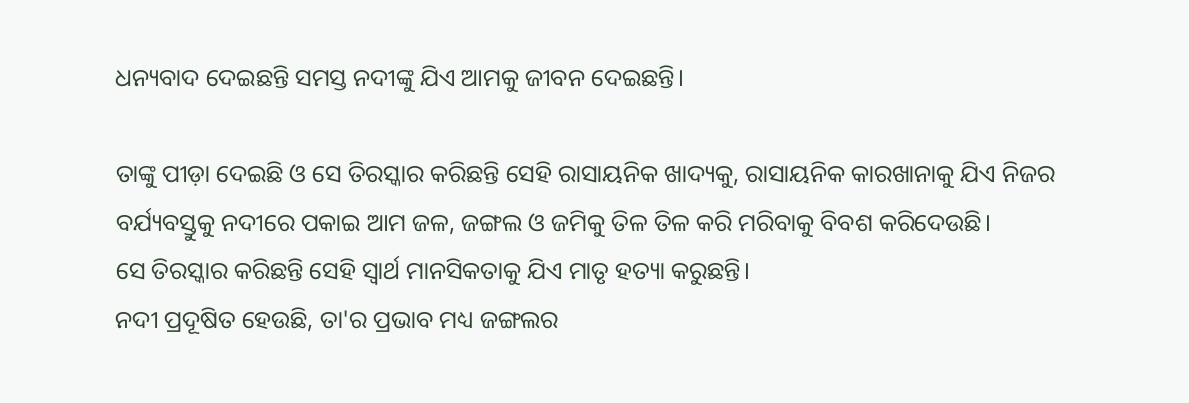ଧନ୍ୟବାଦ ଦେଇଛନ୍ତି ସମସ୍ତ ନଦୀଙ୍କୁ ଯିଏ ଆମକୁ ଜୀବନ ଦେଇଛନ୍ତି।

ତାଙ୍କୁ ପୀଡ଼ା ଦେଇଛି ଓ ସେ ତିରସ୍କାର କରିଛନ୍ତି ସେହି ରାସାୟନିକ ଖାଦ୍ୟକୁ, ରାସାୟନିକ କାରଖାନାକୁ ଯିଏ ନିଜର ବର୍ଯ୍ୟବସ୍ତୁକୁ ନଦୀରେ ପକାଇ ଆମ ଜଳ, ଜଙ୍ଗଲ ଓ ଜମିକୁ ତିଳ ତିଳ କରି ମରିବାକୁ ବିବଶ କରିଦେଉଛି।
ସେ ତିରସ୍କାର କରିଛନ୍ତି ସେହି ସ୍ୱାର୍ଥ ମାନସିକତାକୁ ଯିଏ ମାତୃ ହତ୍ୟା କରୁଛନ୍ତି।
ନଦୀ ପ୍ରଦୂଷିତ ହେଉଛି, ତା'ର ପ୍ରଭାବ ମଧ୍ୟ ଜଙ୍ଗଲର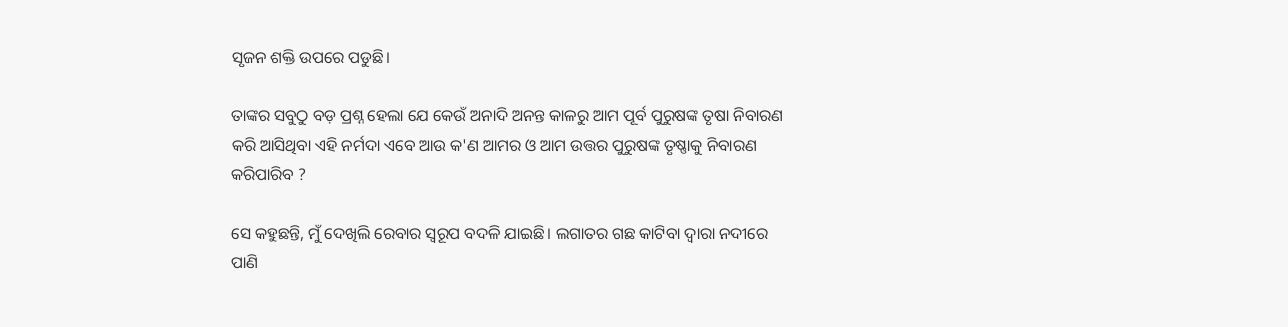ସୃଜନ ଶକ୍ତି ଉପରେ ପଡୁଛି।

ତାଙ୍କର ସବୁଠୁ ବଡ଼ ପ୍ରଶ୍ନ ହେଲା ଯେ କେଉଁ ଅନାଦି ଅନନ୍ତ କାଳରୁ ଆମ ପୂର୍ବ ପୁରୁଷଙ୍କ ତୃଷା ନିବାରଣ କରି ଆସିଥିବା ଏହି ନର୍ମଦା ଏବେ ଆଉ କ'ଣ ଆମର ଓ ଆମ ଉତ୍ତର ପୁରୁଷଙ୍କ ତୃଷ୍ଣାକୁ ନିବାରଣ କରିପାରିବ ?

ସେ କହୁଛନ୍ତି, ମୁଁ ଦେଖିଲି ରେବାର ସ୍ୱରୂପ ବଦଳି ଯାଇଛି। ଲଗାତର ଗଛ କାଟିବା ଦ୍ୱାରା ନଦୀରେ ପାଣି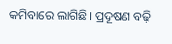କମିବାରେ ଲାଗିଛି। ପ୍ରଦୂଷଣ ବଢ଼ି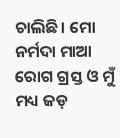ଚାଲିଛି। ମୋ ନର୍ମଦା ମାଆ ରୋଗ ଗ୍ରସ୍ତ ଓ ମୁଁ ମଧ୍ୟ ଜଡ଼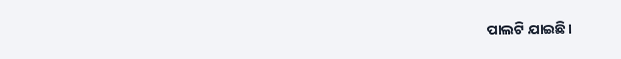ପାଲଟି ଯାଇଛି।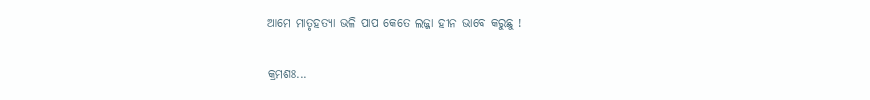ଆମେ ମାତୃହତ୍ୟା ଭଳି ପାପ କେତେ ଲଜ୍ଜା ହୀନ ଭାବେ କରୁଛୁ !

କ୍ରମଶଃ...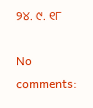୨୪. ୯. ୧୮

No comments: